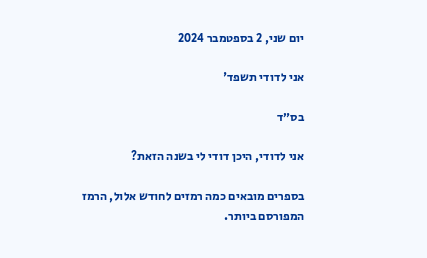יום שני, 2 בספטמבר 2024

אני לדודי תשפד'

בס״ד

אני לדודי, היכן דודי לי בשנה הזאת?

בספרים מובאים כמה רמזים לחודש אלול, הרמז המפורסם ביותר.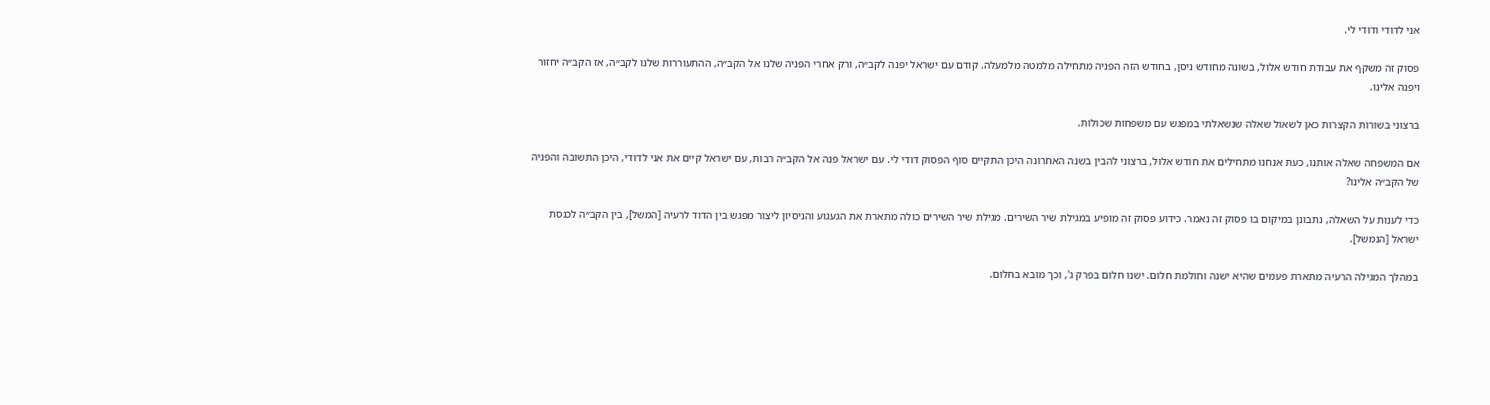אני לדודי ודודי לי.

פסוק זה משקף את עבודת חודש אלול, בשונה מחודש ניסן, בחודש הזה הפניה מתחילה מלמטה מלמעלה. קודם עם ישראל יפנה לקב״ה, ורק אחרי הפניה שלנו אל הקב״ה, ההתעוררות שלנו לקב״ה, אז הקב״ה יחזור ויפנה אלינו.

ברצוני בשורות הקצרות כאן לשאול שאלה שנשאלתי במפגש עם משפחות שכולות.

אם המשפחה שאלה אותנו, כעת אנחנו מתחילים את חודש אלול, ברצוני להבין בשנה האחרונה היכן התקיים סוף הפסוק דודי לי. עם ישראל פנה אל הקב״ה רבות, עם ישראל קיים את אני לדודי, היכן התשובה והפניה של הקב״ה אלינו?

כדי לענות על השאלה, נתבונן במיקום בו פסוק זה נאמר. כידוע פסוק זה מופיע במגילת שיר השירים. מגילת שיר השירים כולה מתארת את הגעגוע והניסיון ליצור מפגש בין הדוד לרעיה [המשל], בין הקב״ה לכנסת ישראל [הנמשל].

במהלך המגילה הרעיה מתארת פעמים שהיא ישנה וחולמת חלום. ישנו חלום בפרק ג', וכך מובא בחלום.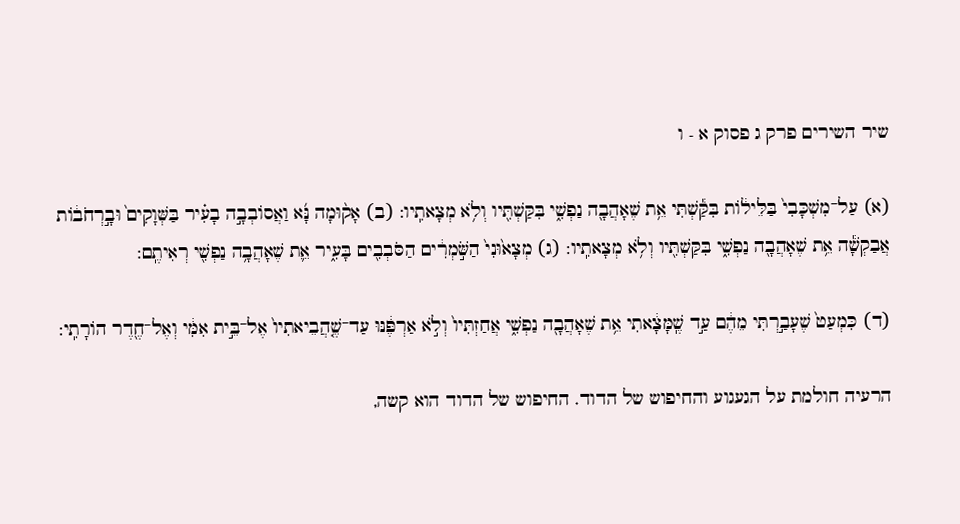שיר השירים פרק ג פסוק א - ו

(א) עַל־מִשְׁכָּבִי֙ בַּלֵּיל֔וֹת בִּקַּ֕שְׁתִּי אֵ֥ת שֶׁאָהֲבָ֖ה נַפְשִׁ֑י בִּקַּשְׁתִּ֖יו וְלֹ֥א מְצָאתִֽיו: (ב) אָק֨וּמָה נָּ֜א וַאֲסוֹבְבָ֣ה בָעִ֗יר בַּשְּׁוָקִים֙ וּבָ֣רְחֹב֔וֹת אֲבַקְשָׁ֕ה אֵ֥ת שֶׁאָהֲבָ֖ה נַפְשִׁ֑י בִּקַּשְׁתִּ֖יו וְלֹ֥א מְצָאתִֽיו: (ג) מְצָא֙וּנִי֙ הַשֹּׁ֣מְרִ֔ים הַסֹּבְבִ֖ים בָּעִ֑יר אֵ֛ת שֶׁאָהֲבָ֥ה נַפְשִׁ֖י רְאִיתֶֽם:

(ד) כִּמְעַט֙ שֶׁעָבַ֣רְתִּי מֵהֶ֔ם עַ֣ד שֶֽׁמָּצָ֔אתִי אֵ֥ת שֶׁאָהֲבָ֖ה נַפְשִׁ֑י אֲחַזְתִּיו֙ וְלֹ֣א אַרְפֶּ֔נּוּ עַד־שֶׁ֤הֲבֵיאתִיו֙ אֶל־בֵּ֣ית אִמִּ֔י וְאֶל־חֶ֖דֶר הוֹרָתִֽי:

הרעיה חולמת על הגעגוע והחיפוש של הדוד. החיפוש של הדוד הוא קשה,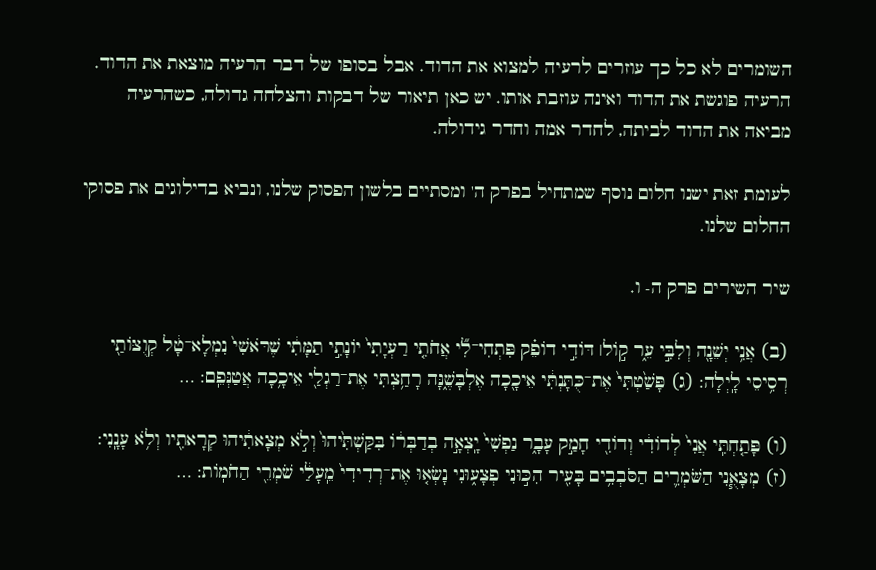השומרים לא כל כך עוזרים לרעיה למצוא את הדוד. אבל בסופו של דבר הרעיה מוצאת את הדוד. הרעיה פוגשת את הדוד ואינה עוזבת אותו. יש כאן תיאור של דבקות והצלחה גדולה, כשהרעיה מביאה את הדוד לביתה, לחדר אמה וחדר גידולה.

לעומת זאת ישנו חלום נוסף שמתחיל בפרק ה' ומסתיים בלשון הפסוק שלנו, ונביא בדילוגים את פסוקי החלום שלנו.

שיר השירים פרק ה- ו.

(ב) אֲנִ֥י יְשֵׁנָ֖ה וְלִבִּ֣י עֵ֑ר ק֣וֹל׀ דּוֹדִ֣י דוֹפֵ֗ק פִּתְחִי־לִ֞י אֲחֹתִ֤י רַעְיָתִי֙ יוֹנָתִ֣י תַמָּתִ֔י שֶׁרֹּאשִׁי֙ נִמְלָא־טָ֔ל קְוֻצּוֹתַ֖י רְסִ֥יסֵי לָֽיְלָה: (ג) פָּשַׁ֙טְתִּי֙ אֶת־כֻּתָּנְתִּ֔י אֵיכָ֖כָה אֶלְבָּשֶׁ֑נָּה רָחַ֥צְתִּי אֶת־רַגְלַ֖י אֵיכָ֥כָה אֲטַנְּפֵֽם: …

(ו) פָּתַ֤חְתִּֽי אֲנִי֙ לְדוֹדִ֔י וְדוֹדִ֖י חָמַ֣ק עָבָ֑ר נַפְשִׁי֙ יָֽצְאָ֣ה בְדַבְּר֔וֹ בִּקַּשְׁתִּ֙יהוּ֙ וְלֹ֣א מְצָאתִ֔יהוּ קְרָאתִ֖יו וְלֹ֥א עָנָֽנִי: (ז) מְצָאֻ֧נִי הַשֹּׁמְרִ֛ים הַסֹּבְבִ֥ים בָּעִ֖יר הִכּ֣וּנִי פְצָע֑וּנִי נָשְׂא֤וּ אֶת־רְדִידִי֙ מֵֽעָלַ֔י שֹׁמְרֵ֖י הַחֹמֽוֹת: …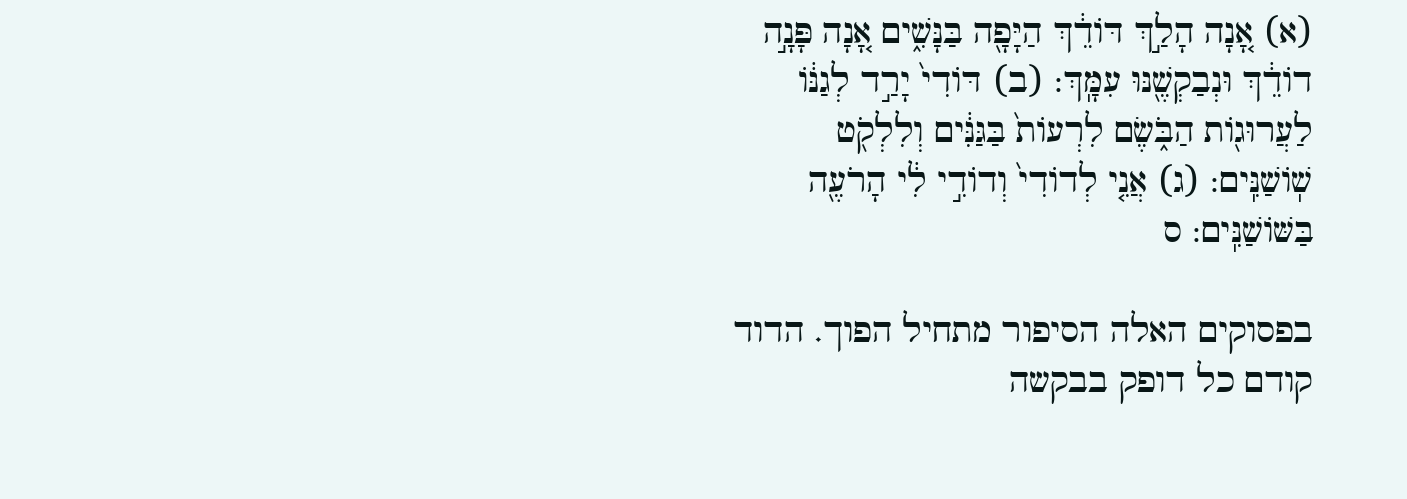(א) אָ֚נָה הָלַ֣ךְ דּוֹדֵ֔ךְ הַיָּפָ֖ה בַּנָּשִׁ֑ים אָ֚נָה פָּנָ֣ה דוֹדֵ֔ךְ וּנְבַקְשֶׁ֖נּוּ עִמָּֽךְ: (ב) דּוֹדִי֙ יָרַ֣ד לְגַנּ֔וֹ לַעֲרוּג֖וֹת הַבֹּ֑שֶׂם לִרְעוֹת֙ בַּגַּנִּ֔ים וְלִלְקֹ֖ט שֽׁוֹשַׁנִּֽים: (ג) אֲנִ֤י לְדוֹדִי֙ וְדוֹדִ֣י לִ֔י הָרֹעֶ֖ה בַּשּׁוֹשַׁנִּֽים: ס

בפסוקים האלה הסיפור מתחיל הפוך. הדוד קודם כל דופק בבקשה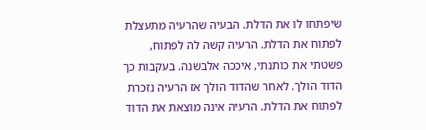שיפתחו לו את הדלת. הבעיה שהרעיה מתעצלת לפתוח את הדלת. הרעיה קשה לה לפתוח, פשטתי את כותנתי, איככה אלבשנה. בעקבות כך הדוד הולך. לאחר שהדוד הולך אז הרעיה נזכרת לפתוח את הדלת. הרעיה אינה מוצאת את הדוד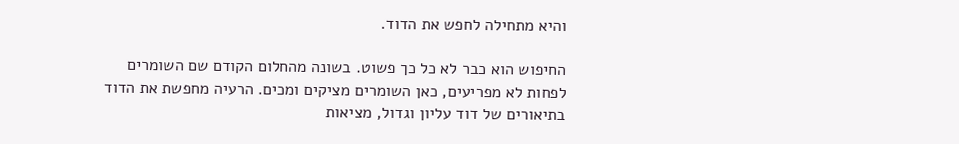והיא מתחילה לחפש את הדוד.

החיפוש הוא כבר לא כל כך פשוט. בשונה מהחלום הקודם שם השומרים לפחות לא מפריעים, כאן השומרים מציקים ומכים. הרעיה מחפשת את הדוד בתיאורים של דוד עליון וגדול, מציאות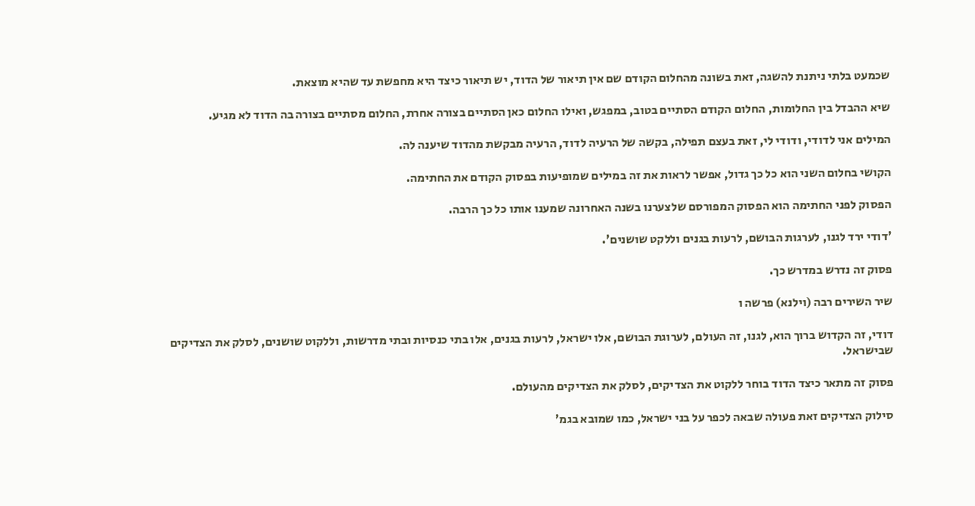שכמעט בלתי ניתנת להשגה, זאת בשונה מהחלום הקודם שם אין תיאור של הדוד, יש תיאור כיצד היא מחפשת עד שהיא מוצאת.

שיא ההבדל בין החלומות, החלום הקודם הסתיים בטוב, במפגש, ואילו החלום כאן הסתיים בצורה אחרת, החלום מסתיים בצורה בה הדוד לא מגיע.

המילים אני לדודי, ודודי לי, זאת בעצם תפילה, בקשה של הרעיה לדוד, הרעיה מבקשת מהדוד שיענה לה.

הקושי בחלום השני הוא כל כך גדול, אפשר לראות את זה במילים שמופיעות בפסוק הקודם את החתימה.

הפסוק לפני החתימה הוא הפסוק המפורסם שלצערנו בשנה האחרונה שמענו אותו כל כך הרבה.

'דודי ירד לגנו, לערגות הבושם, לרעות בגנים וללקט שושנים'.

פסוק זה נדרש במדרש כך.

שיר השירים רבה (וילנא) פרשה ו

דודי, זה הקדוש ברוך הוא, לגנו, זה העולם, לערוגת הבושם, אלו ישראל, לרעות בגנים, אלו בתי כנסיות ובתי מדרשות, וללקוט שושנים, לסלק את הצדיקים שבישראל.

פסוק זה מתאר כיצד הדוד בוחר ללקוט את הצדיקים, לסלק את הצדיקים מהעולם.

סילוק הצדיקים זאת פעולה שבאה לכפר על בני ישראל, כמו שמובא בגמ'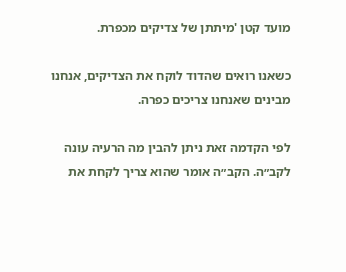מועד קטן 'מיתתן של צדיקים מכפרת.

כשאנו רואים שהדוד לוקח את הצדיקים, אנחנו מבינים שאנחנו צריכים כפרה.

לפי הקדמה זאת ניתן להבין מה הרעיה עונה לקב״ה. הקב״ה אומר שהוא צריך לקחת את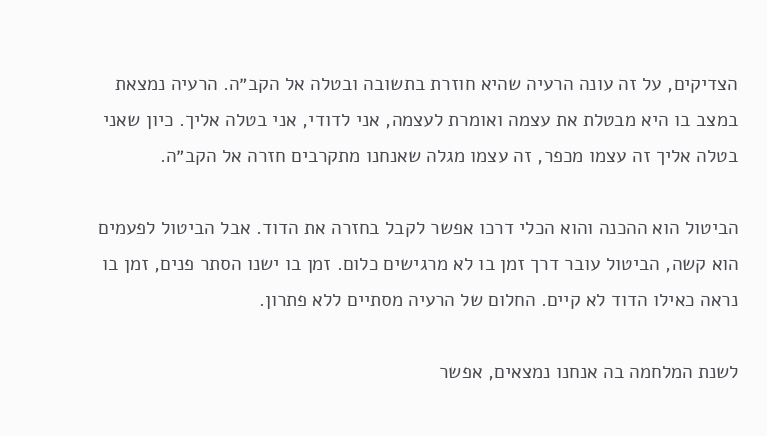הצדיקים, על זה עונה הרעיה שהיא חוזרת בתשובה ובטלה אל הקב״ה. הרעיה נמצאת במצב בו היא מבטלת את עצמה ואומרת לעצמה, אני לדודי, אני בטלה אליך. כיון שאני בטלה אליך זה עצמו מכפר, זה עצמו מגלה שאנחנו מתקרבים חזרה אל הקב״ה.

הביטול הוא ההכנה והוא הכלי דרכו אפשר לקבל בחזרה את הדוד. אבל הביטול לפעמים הוא קשה, הביטול עובר דרך זמן בו לא מרגישים כלום. זמן בו ישנו הסתר פנים, זמן בו נראה כאילו הדוד לא קיים. החלום של הרעיה מסתיים ללא פתרון.

לשנת המלחמה בה אנחנו נמצאים, אפשר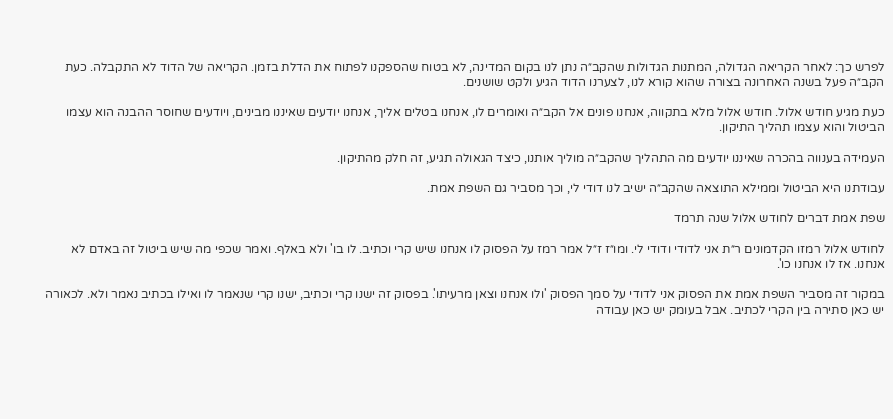לפרש כך: לאחר הקריאה הגדולה, המתנות הגדולות שהקב״ה נתן לנו בקום המדינה, לא בטוח שהספקנו לפתוח את הדלת בזמן. הקריאה של הדוד לא התקבלה. כעת הקב״ה פעל בשנה האחרונה בצורה שהוא קורא לנו, לצערנו הדוד הגיע ולקט שושנים.

כעת מגיע חודש אלול. חודש אלול מלא בתקווה, אנחנו פונים אל הקב״ה ואומרים לו, אנחנו בטלים אליך, אנחנו יודעים שאיננו מבינים, ויודעים שחוסר ההבנה הוא עצמו הביטול והוא עצמו תהליך התיקון.

העמידה בענווה בהכרה שאיננו יודעים מה התהליך שהקב״ה מוליך אותנו, כיצד הגאולה תגיע, זה חלק מהתיקון.

עבודתנו היא הביטול וממילא התוצאה שהקב״ה ישיב לנו דודי לי, וכך מסביר גם השפת אמת.

שפת אמת דברים לחודש אלול שנה תרמד

לחודש אלול רמזו הקדמונים ר״ת אני לדודי ודודי לי. ומו״ז ז״ל אמר רמז על הפסוק לו אנחנו שיש קרי וכתיב. לו בו' ולא באלף. ואמר שכפי מה שיש ביטול זה באדם לא אנחנו. אז לו אנחנו כו'.

במקור זה מסביר השפת אמת את הפסוק אני לדודי על סמך הפסוק 'ולו אנחנו וצאן מרעיתו'. בפסוק זה ישנו קרי וכתיב, ישנו קרי שנאמר לו ואילו בכתיב נאמר ולא. לכאורה יש כאן סתירה בין הקרי לכתיב. אבל בעומק יש כאן עבודה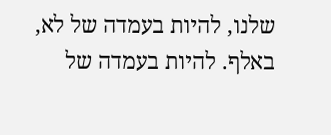שלנו, להיות בעמדה של לא, באלף. להיות בעמדה של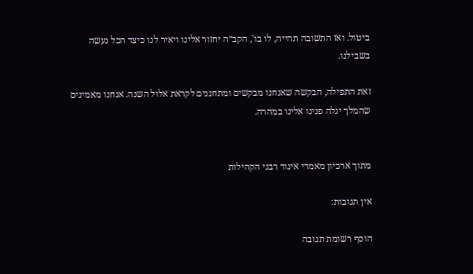ביטול. ואז התשובה תהייה, לו בו', הקב״ה יחזור אלינו ויאיר לנו כיצד הכל נעשה בשבילנו.

זאת התפילה, הבקשה שאנחנו מבקשים ומתחננים לקראת אלול השנה. אנחנו מאמינים שהמלך יגלה פנינו אלינו במהרה.


מתוך ארכיון מאמרי איגוד רבני הקהילות

אין תגובות:

הוסף רשומת תגובה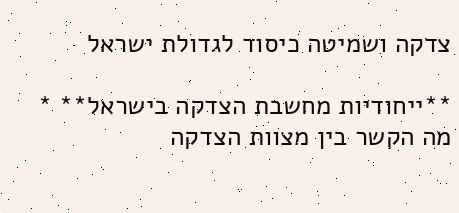צדקה ושמיטה כיסוד לגדולת ישראל

**ייחודיות מחשבת הצדקה בישראל** * מה הקשר בין מצוות הצדקה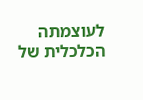לעוצמתה הכלכלית של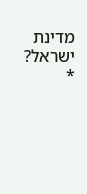מדינת ישראל? *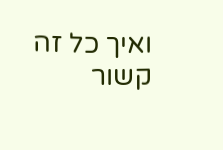ואיך כל זה קשור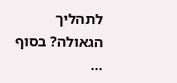לתהליך הגאולה? בסוף ...